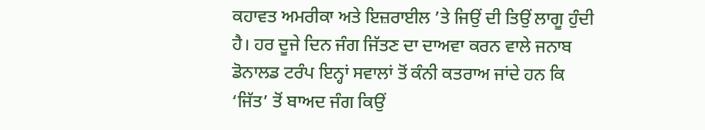ਕਹਾਵਤ ਅਮਰੀਕਾ ਅਤੇ ਇਜ਼ਰਾਈਲ ’ਤੇ ਜਿਉਂ ਦੀ ਤਿਉਂ ਲਾਗੂ ਹੁੰਦੀ ਹੈ। ਹਰ ਦੂਜੇ ਦਿਨ ਜੰਗ ਜਿੱਤਣ ਦਾ ਦਾਅਵਾ ਕਰਨ ਵਾਲੇ ਜਨਾਬ ਡੋਨਾਲਡ ਟਰੰਪ ਇਨ੍ਹਾਂ ਸਵਾਲਾਂ ਤੋਂ ਕੰਨੀ ਕਤਰਾਅ ਜਾਂਦੇ ਹਨ ਕਿ ‘ਜਿੱਤ’ ਤੋਂ ਬਾਅਦ ਜੰਗ ਕਿਉਂ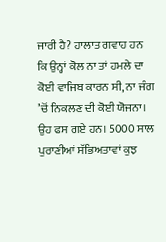ਜਾਰੀ ਹੈ? ਹਾਲਾਤ ਗਵਾਹ ਹਨ ਕਿ ਉਨ੍ਹਾਂ ਕੋਲ ਨਾ ਤਾਂ ਹਮਲੇ ਦਾ ਕੋਈ ਵਾਜਿਬ ਕਾਰਨ ਸੀ, ਨਾ ਜੰਗ ’ਚੋਂ ਨਿਕਲਣ ਦੀ ਕੋਈ ਯੋਜਨਾ। ਉਹ ਫਸ ਗਏ ਹਨ। 5000 ਸਾਲ ਪੁਰਾਣੀਆਂ ਸੱਭਿਅਤਾਵਾਂ ਕੁਝ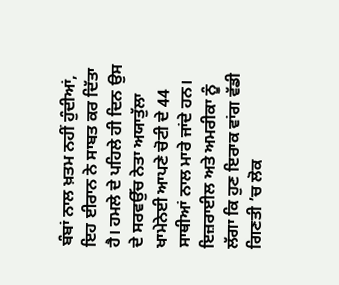ਬੰਬਾਂ ਨਾਲ ਖ਼ਤਮ ਨਹੀਂ ਹੁੰਦੀਆਂ, ਇਹ ਈਰਾਨ ਨੇ ਸਾਬਤ ਕਰ ਦਿੱਤਾ ਹੈ। ਹਮਲੇ ਦੇ ਪਹਿਲੇ ਹੀ ਦਿਨ ਉਸ ਦੇ ਸਰਵਉੱਚ ਨੇਤਾ ਅਯਾਤੁੱਲਾ ਖਾਮੇਨੇਈ ਆਪਣੇ ਚੋਟੀ ਦੇ 44 ਸਾਥੀਆਂ ਨਾਲ ਮਾਰੇ ਜਾਂਦੇ ਹਨ। ਇਜ਼ਰਾਈਲ ਅਤੇ ਅਮਰੀਕਾ ਨੂੰ ਲੱਗਾ ਕਿ ਹੁਣ ਇਰਾਕ ਵਾਂਗ ਵੱਡੀ ਗਿਣਤੀ ’ਚ ਲੋਕ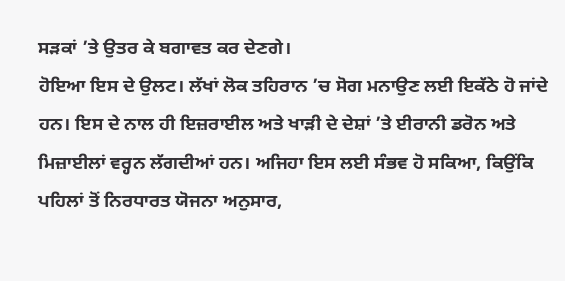ਸੜਕਾਂ ’ਤੇ ਉਤਰ ਕੇ ਬਗਾਵਤ ਕਰ ਦੇਣਗੇ।
ਹੋਇਆ ਇਸ ਦੇ ਉਲਟ। ਲੱਖਾਂ ਲੋਕ ਤਹਿਰਾਨ ’ਚ ਸੋਗ ਮਨਾਉਣ ਲਈ ਇਕੱਠੇ ਹੋ ਜਾਂਦੇ ਹਨ। ਇਸ ਦੇ ਨਾਲ ਹੀ ਇਜ਼ਰਾਈਲ ਅਤੇ ਖਾੜੀ ਦੇ ਦੇਸ਼ਾਂ ’ਤੇ ਈਰਾਨੀ ਡਰੋਨ ਅਤੇ ਮਿਜ਼ਾਈਲਾਂ ਵਰ੍ਹਨ ਲੱਗਦੀਆਂ ਹਨ। ਅਜਿਹਾ ਇਸ ਲਈ ਸੰਭਵ ਹੋ ਸਕਿਆ, ਕਿਉਂਕਿ ਪਹਿਲਾਂ ਤੋਂ ਨਿਰਧਾਰਤ ਯੋਜਨਾ ਅਨੁਸਾਰ,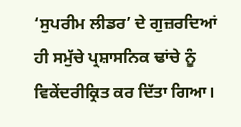‘ਸੁਪਰੀਮ ਲੀਡਰ’ ਦੇ ਗੁਜ਼ਰਦਿਆਂ ਹੀ ਸਮੁੱਚੇ ਪ੍ਰਸ਼ਾਸਨਿਕ ਢਾਂਚੇ ਨੂੰ ਵਿਕੇਂਦਰੀਕ੍ਰਿਤ ਕਰ ਦਿੱਤਾ ਗਿਆ।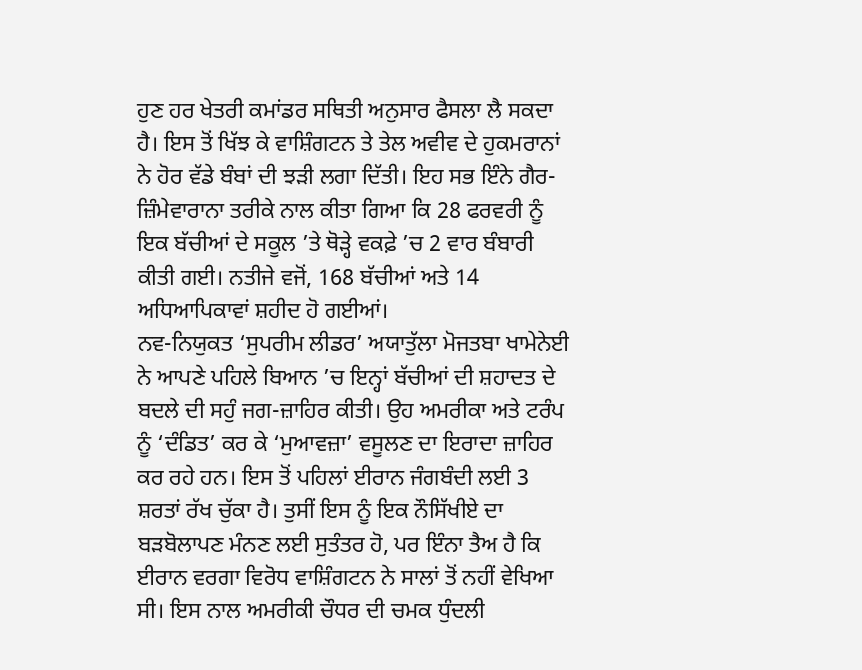ਹੁਣ ਹਰ ਖੇਤਰੀ ਕਮਾਂਡਰ ਸਥਿਤੀ ਅਨੁਸਾਰ ਫੈਸਲਾ ਲੈ ਸਕਦਾ ਹੈ। ਇਸ ਤੋਂ ਖਿੱਝ ਕੇ ਵਾਸ਼ਿੰਗਟਨ ਤੇ ਤੇਲ ਅਵੀਵ ਦੇ ਹੁਕਮਰਾਨਾਂ ਨੇ ਹੋਰ ਵੱਡੇ ਬੰਬਾਂ ਦੀ ਝੜੀ ਲਗਾ ਦਿੱਤੀ। ਇਹ ਸਭ ਇੰਨੇ ਗੈਰ-ਜ਼ਿੰਮੇਵਾਰਾਨਾ ਤਰੀਕੇ ਨਾਲ ਕੀਤਾ ਗਿਆ ਕਿ 28 ਫਰਵਰੀ ਨੂੰ ਇਕ ਬੱਚੀਆਂ ਦੇ ਸਕੂਲ ’ਤੇ ਥੋੜ੍ਹੇ ਵਕਫ਼ੇ ’ਚ 2 ਵਾਰ ਬੰਬਾਰੀ ਕੀਤੀ ਗਈ। ਨਤੀਜੇ ਵਜੋਂ, 168 ਬੱਚੀਆਂ ਅਤੇ 14 ਅਧਿਆਪਿਕਾਵਾਂ ਸ਼ਹੀਦ ਹੋ ਗਈਆਂ।
ਨਵ-ਨਿਯੁਕਤ ‘ਸੁਪਰੀਮ ਲੀਡਰ’ ਅਯਾਤੁੱਲਾ ਮੋਜਤਬਾ ਖਾਮੇਨੇਈ ਨੇ ਆਪਣੇ ਪਹਿਲੇ ਬਿਆਨ ’ਚ ਇਨ੍ਹਾਂ ਬੱਚੀਆਂ ਦੀ ਸ਼ਹਾਦਤ ਦੇ ਬਦਲੇ ਦੀ ਸਹੁੰ ਜਗ-ਜ਼ਾਹਿਰ ਕੀਤੀ। ਉਹ ਅਮਰੀਕਾ ਅਤੇ ਟਰੰਪ ਨੂੰ ‘ਦੰਡਿਤ’ ਕਰ ਕੇ ‘ਮੁਆਵਜ਼ਾ’ ਵਸੂਲਣ ਦਾ ਇਰਾਦਾ ਜ਼ਾਹਿਰ ਕਰ ਰਹੇ ਹਨ। ਇਸ ਤੋਂ ਪਹਿਲਾਂ ਈਰਾਨ ਜੰਗਬੰਦੀ ਲਈ 3 ਸ਼ਰਤਾਂ ਰੱਖ ਚੁੱਕਾ ਹੈ। ਤੁਸੀਂ ਇਸ ਨੂੰ ਇਕ ਨੌਸਿੱਖੀਏ ਦਾ ਬੜਬੋਲਾਪਣ ਮੰਨਣ ਲਈ ਸੁਤੰਤਰ ਹੋ, ਪਰ ਇੰਨਾ ਤੈਅ ਹੈ ਕਿ ਈਰਾਨ ਵਰਗਾ ਵਿਰੋਧ ਵਾਸ਼ਿੰਗਟਨ ਨੇ ਸਾਲਾਂ ਤੋਂ ਨਹੀਂ ਵੇਖਿਆ ਸੀ। ਇਸ ਨਾਲ ਅਮਰੀਕੀ ਚੌਧਰ ਦੀ ਚਮਕ ਧੁੰਦਲੀ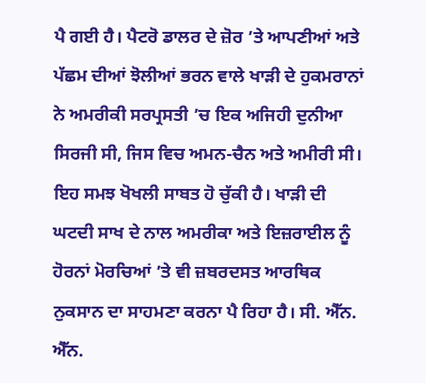ਪੈ ਗਈ ਹੈ। ਪੈਟਰੋ ਡਾਲਰ ਦੇ ਜ਼ੋਰ ’ਤੇ ਆਪਣੀਆਂ ਅਤੇ ਪੱਛਮ ਦੀਆਂ ਝੋਲੀਆਂ ਭਰਨ ਵਾਲੇ ਖਾੜੀ ਦੇ ਹੁਕਮਰਾਨਾਂ ਨੇ ਅਮਰੀਕੀ ਸਰਪ੍ਰਸਤੀ ’ਚ ਇਕ ਅਜਿਹੀ ਦੁਨੀਆ ਸਿਰਜੀ ਸੀ, ਜਿਸ ਵਿਚ ਅਮਨ-ਚੈਨ ਅਤੇ ਅਮੀਰੀ ਸੀ। ਇਹ ਸਮਝ ਖੋਖਲੀ ਸਾਬਤ ਹੋ ਚੁੱਕੀ ਹੈ। ਖਾੜੀ ਦੀ ਘਟਦੀ ਸਾਖ ਦੇ ਨਾਲ ਅਮਰੀਕਾ ਅਤੇ ਇਜ਼ਰਾਈਲ ਨੂੰ ਹੋਰਨਾਂ ਮੋਰਚਿਆਂ ’ਤੇ ਵੀ ਜ਼ਬਰਦਸਤ ਆਰਥਿਕ ਨੁਕਸਾਨ ਦਾ ਸਾਹਮਣਾ ਕਰਨਾ ਪੈ ਰਿਹਾ ਹੈ। ਸੀ. ਐੱਨ. ਐੱਨ.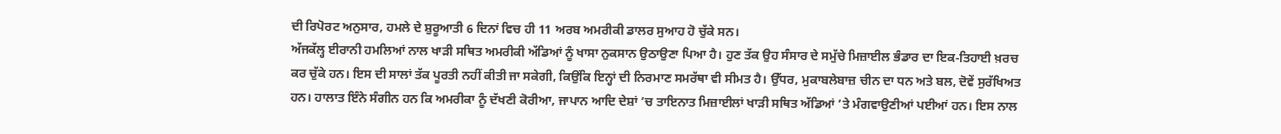ਦੀ ਰਿਪੋਰਟ ਅਨੁਸਾਰ, ਹਮਲੇ ਦੇ ਸ਼ੁਰੂਆਤੀ 6 ਦਿਨਾਂ ਵਿਚ ਹੀ 11 ਅਰਬ ਅਮਰੀਕੀ ਡਾਲਰ ਸੁਆਹ ਹੋ ਚੁੱਕੇ ਸਨ।
ਅੱਜਕੱਲ੍ਹ ਈਰਾਨੀ ਹਮਲਿਆਂ ਨਾਲ ਖਾੜੀ ਸਥਿਤ ਅਮਰੀਕੀ ਅੱਡਿਆਂ ਨੂੰ ਖਾਸਾ ਨੁਕਸਾਨ ਉਠਾਉਣਾ ਪਿਆ ਹੈ। ਹੁਣ ਤੱਕ ਉਹ ਸੰਸਾਰ ਦੇ ਸਮੁੱਚੇ ਮਿਜ਼ਾਈਲ ਭੰਡਾਰ ਦਾ ਇਕ-ਤਿਹਾਈ ਖ਼ਰਚ ਕਰ ਚੁੱਕੇ ਹਨ। ਇਸ ਦੀ ਸਾਲਾਂ ਤੱਕ ਪੂਰਤੀ ਨਹੀਂ ਕੀਤੀ ਜਾ ਸਕੇਗੀ, ਕਿਉਂਕਿ ਇਨ੍ਹਾਂ ਦੀ ਨਿਰਮਾਣ ਸਮਰੱਥਾ ਵੀ ਸੀਮਤ ਹੈ। ਉੱਧਰ, ਮੁਕਾਬਲੇਬਾਜ਼ ਚੀਨ ਦਾ ਧਨ ਅਤੇ ਬਲ, ਦੋਵੇਂ ਸੁਰੱਖਿਅਤ ਹਨ। ਹਾਲਾਤ ਇੰਨੇ ਸੰਗੀਨ ਹਨ ਕਿ ਅਮਰੀਕਾ ਨੂੰ ਦੱਖਣੀ ਕੋਰੀਆ, ਜਾਪਾਨ ਆਦਿ ਦੇਸ਼ਾਂ ’ਚ ਤਾਇਨਾਤ ਮਿਜ਼ਾਈਲਾਂ ਖਾੜੀ ਸਥਿਤ ਅੱਡਿਆਂ ’ਤੇ ਮੰਗਵਾਉਣੀਆਂ ਪਈਆਂ ਹਨ। ਇਸ ਨਾਲ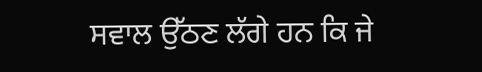ਸਵਾਲ ਉੱਠਣ ਲੱਗੇ ਹਨ ਕਿ ਜੇ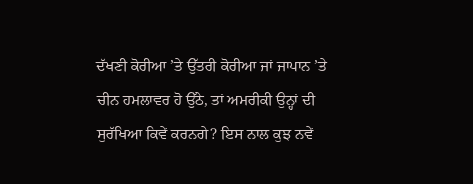ਦੱਖਣੀ ਕੋਰੀਆ ’ਤੇ ਉੱਤਰੀ ਕੋਰੀਆ ਜਾਂ ਜਾਪਾਨ ’ਤੇ ਚੀਨ ਹਮਲਾਵਰ ਹੋ ਉੱਠੇ, ਤਾਂ ਅਮਰੀਕੀ ਉਨ੍ਹਾਂ ਦੀ ਸੁਰੱਖਿਆ ਕਿਵੇਂ ਕਰਨਗੇ? ਇਸ ਨਾਲ ਕੁਝ ਨਵੇਂ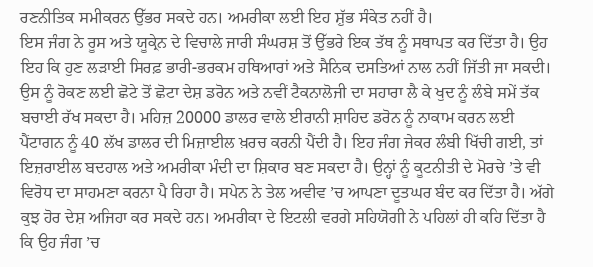ਰਣਨੀਤਿਕ ਸਮੀਕਰਨ ਉੱਭਰ ਸਕਦੇ ਹਨ। ਅਮਰੀਕਾ ਲਈ ਇਹ ਸ਼ੁੱਭ ਸੰਕੇਤ ਨਹੀਂ ਹੈ।
ਇਸ ਜੰਗ ਨੇ ਰੂਸ ਅਤੇ ਯੂਕ੍ਰੇਨ ਦੇ ਵਿਚਾਲੇ ਜਾਰੀ ਸੰਘਰਸ਼ ਤੋਂ ਉੱਭਰੇ ਇਕ ਤੱਥ ਨੂੰ ਸਥਾਪਤ ਕਰ ਦਿੱਤਾ ਹੈ। ਉਹ ਇਹ ਕਿ ਹੁਣ ਲੜਾਈ ਸਿਰਫ਼ ਭਾਰੀ-ਭਰਕਮ ਹਥਿਆਰਾਂ ਅਤੇ ਸੈਨਿਕ ਦਸਤਿਆਂ ਨਾਲ ਨਹੀਂ ਜਿੱਤੀ ਜਾ ਸਕਦੀ। ਉਸ ਨੂੰ ਰੋਕਣ ਲਈ ਛੋਟੇ ਤੋਂ ਛੋਟਾ ਦੇਸ਼ ਡਰੋਨ ਅਤੇ ਨਵੀਂ ਟੈਕਨਾਲੋਜੀ ਦਾ ਸਹਾਰਾ ਲੈ ਕੇ ਖੁਦ ਨੂੰ ਲੰਬੇ ਸਮੇਂ ਤੱਕ ਬਚਾਈ ਰੱਖ ਸਕਦਾ ਹੈ। ਮਹਿਜ਼ 20000 ਡਾਲਰ ਵਾਲੇ ਈਰਾਨੀ ਸ਼ਾਹਿਦ ਡਰੋਨ ਨੂੰ ਨਾਕਾਮ ਕਰਨ ਲਈ ਪੈਂਟਾਗਨ ਨੂੰ 40 ਲੱਖ ਡਾਲਰ ਦੀ ਮਿਜ਼ਾਈਲ ਖ਼ਰਚ ਕਰਨੀ ਪੈਂਦੀ ਹੈ। ਇਹ ਜੰਗ ਜੇਕਰ ਲੰਬੀ ਖਿੱਚੀ ਗਈ, ਤਾਂ ਇਜ਼ਰਾਈਲ ਬਦਹਾਲ ਅਤੇ ਅਮਰੀਕਾ ਮੰਦੀ ਦਾ ਸ਼ਿਕਾਰ ਬਣ ਸਕਦਾ ਹੈ। ਉਨ੍ਹਾਂ ਨੂੰ ਕੂਟਨੀਤੀ ਦੇ ਮੋਰਚੇ ’ਤੇ ਵੀ ਵਿਰੋਧ ਦਾ ਸਾਹਮਣਾ ਕਰਨਾ ਪੈ ਰਿਹਾ ਹੈ। ਸਪੇਨ ਨੇ ਤੇਲ ਅਵੀਵ ’ਚ ਆਪਣਾ ਦੂਤਘਰ ਬੰਦ ਕਰ ਦਿੱਤਾ ਹੈ। ਅੱਗੇ ਕੁਝ ਹੋਰ ਦੇਸ਼ ਅਜਿਹਾ ਕਰ ਸਕਦੇ ਹਨ। ਅਮਰੀਕਾ ਦੇ ਇਟਲੀ ਵਰਗੇ ਸਹਿਯੋਗੀ ਨੇ ਪਹਿਲਾਂ ਹੀ ਕਹਿ ਦਿੱਤਾ ਹੈ ਕਿ ਉਹ ਜੰਗ ’ਚ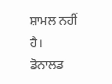ਸ਼ਾਮਲ ਨਹੀਂ ਹੈ।
ਡੋਨਾਲਡ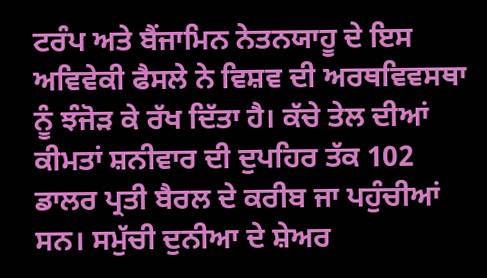ਟਰੰਪ ਅਤੇ ਬੈਂਜਾਮਿਨ ਨੇਤਨਯਾਹੂ ਦੇ ਇਸ ਅਵਿਵੇਕੀ ਫੈਸਲੇ ਨੇ ਵਿਸ਼ਵ ਦੀ ਅਰਥਵਿਵਸਥਾ ਨੂੰ ਝੰਜੋੜ ਕੇ ਰੱਖ ਦਿੱਤਾ ਹੈ। ਕੱਚੇ ਤੇਲ ਦੀਆਂ ਕੀਮਤਾਂ ਸ਼ਨੀਵਾਰ ਦੀ ਦੁਪਹਿਰ ਤੱਕ 102 ਡਾਲਰ ਪ੍ਰਤੀ ਬੈਰਲ ਦੇ ਕਰੀਬ ਜਾ ਪਹੁੰਚੀਆਂ ਸਨ। ਸਮੁੱਚੀ ਦੁਨੀਆ ਦੇ ਸ਼ੇਅਰ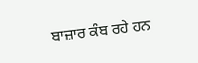ਬਾਜ਼ਾਰ ਕੰਬ ਰਹੇ ਹਨ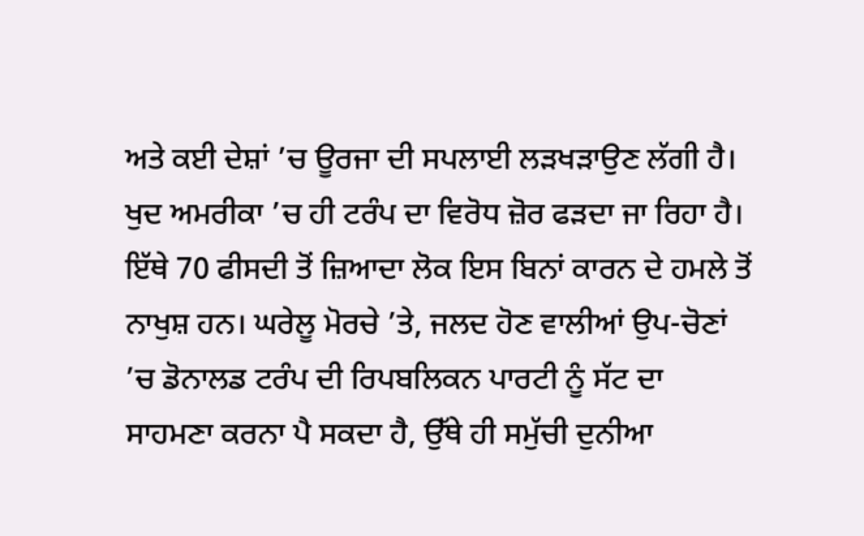ਅਤੇ ਕਈ ਦੇਸ਼ਾਂ ’ਚ ਊਰਜਾ ਦੀ ਸਪਲਾਈ ਲੜਖੜਾਉਣ ਲੱਗੀ ਹੈ। ਖੁਦ ਅਮਰੀਕਾ ’ਚ ਹੀ ਟਰੰਪ ਦਾ ਵਿਰੋਧ ਜ਼ੋਰ ਫੜਦਾ ਜਾ ਰਿਹਾ ਹੈ। ਇੱਥੇ 70 ਫੀਸਦੀ ਤੋਂ ਜ਼ਿਆਦਾ ਲੋਕ ਇਸ ਬਿਨਾਂ ਕਾਰਨ ਦੇ ਹਮਲੇ ਤੋਂ ਨਾਖੁਸ਼ ਹਨ। ਘਰੇਲੂ ਮੋਰਚੇ ’ਤੇ, ਜਲਦ ਹੋਣ ਵਾਲੀਆਂ ਉਪ-ਚੋਣਾਂ ’ਚ ਡੋਨਾਲਡ ਟਰੰਪ ਦੀ ਰਿਪਬਲਿਕਨ ਪਾਰਟੀ ਨੂੰ ਸੱਟ ਦਾ ਸਾਹਮਣਾ ਕਰਨਾ ਪੈ ਸਕਦਾ ਹੈ, ਉੱਥੇ ਹੀ ਸਮੁੱਚੀ ਦੁਨੀਆ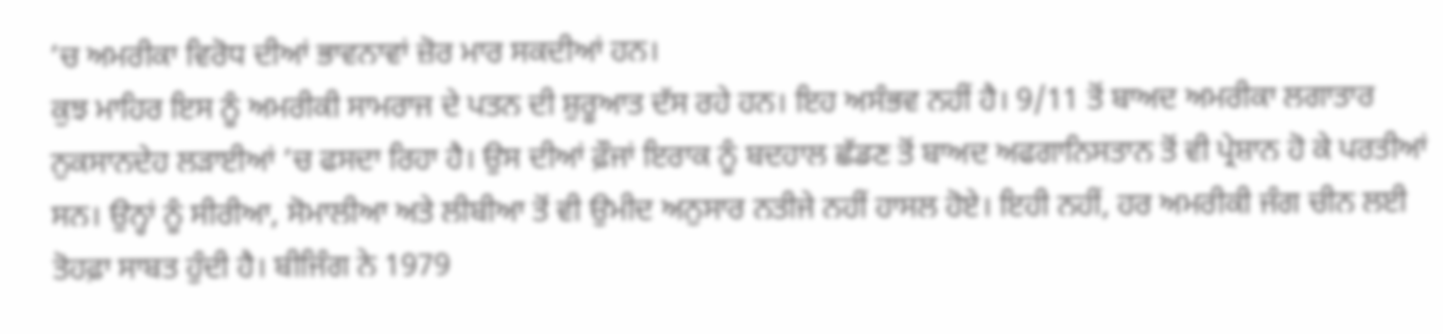’ਚ ਅਮਰੀਕਾ ਵਿਰੋਧ ਦੀਆਂ ਭਾਵਨਾਵਾਂ ਜ਼ੋਰ ਮਾਰ ਸਕਦੀਆਂ ਹਨ।
ਕੁਝ ਮਾਹਿਰ ਇਸ ਨੂੰ ਅਮਰੀਕੀ ਸਾਮਰਾਜ ਦੇ ਪਤਨ ਦੀ ਸ਼ੁਰੂਆਤ ਦੱਸ ਰਹੇ ਹਨ। ਇਹ ਅਸੰਭਵ ਨਹੀਂ ਹੈ। 9/11 ਤੋਂ ਬਾਅਦ ਅਮਰੀਕਾ ਲਗਾਤਾਰ ਨੁਕਸਾਨਦੇਹ ਲੜਾਈਆਂ ’ਚ ਫਸਦਾ ਰਿਹਾ ਹੈ। ਉਸ ਦੀਆਂ ਫ਼ੌਜਾਂ ਇਰਾਕ ਨੂੰ ਬਦਹਾਲ ਛੱਡਣ ਤੋਂ ਬਾਅਦ ਅਫਗਾਨਿਸਤਾਨ ਤੋਂ ਵੀ ਪ੍ਰੇਸ਼ਾਨ ਹੋ ਕੇ ਪਰਤੀਆਂ ਸਨ। ਉਨ੍ਹਾਂ ਨੂੰ ਸੀਰੀਆ, ਸੋਮਾਲੀਆ ਅਤੇ ਲੀਬੀਆ ਤੋਂ ਵੀ ਉਮੀਦ ਅਨੁਸਾਰ ਨਤੀਜੇ ਨਹੀਂ ਹਾਸਲ ਹੋਏ। ਇਹੀ ਨਹੀਂ, ਹਰ ਅਮਰੀਕੀ ਜੰਗ ਚੀਨ ਲਈ ਤੋਹਫ਼ਾ ਸਾਬਤ ਹੁੰਦੀ ਹੈ। ਬੀਜਿੰਗ ਨੇ 1979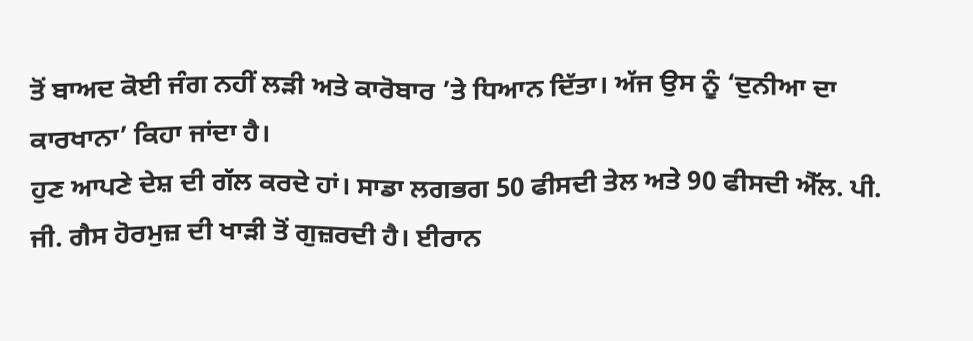ਤੋਂ ਬਾਅਦ ਕੋਈ ਜੰਗ ਨਹੀਂ ਲੜੀ ਅਤੇ ਕਾਰੋਬਾਰ ’ਤੇ ਧਿਆਨ ਦਿੱਤਾ। ਅੱਜ ਉਸ ਨੂੰ ‘ਦੁਨੀਆ ਦਾ ਕਾਰਖਾਨਾ’ ਕਿਹਾ ਜਾਂਦਾ ਹੈ।
ਹੁਣ ਆਪਣੇ ਦੇਸ਼ ਦੀ ਗੱਲ ਕਰਦੇ ਹਾਂ। ਸਾਡਾ ਲਗਭਗ 50 ਫੀਸਦੀ ਤੇਲ ਅਤੇ 90 ਫੀਸਦੀ ਐੱਲ. ਪੀ. ਜੀ. ਗੈਸ ਹੋਰਮੁਜ਼ ਦੀ ਖਾੜੀ ਤੋਂ ਗੁਜ਼ਰਦੀ ਹੈ। ਈਰਾਨ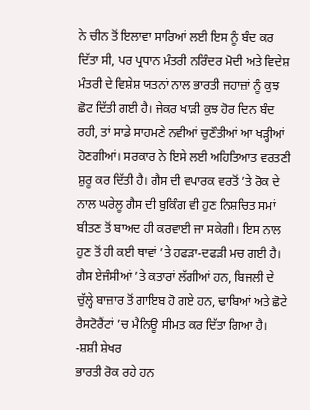ਨੇ ਚੀਨ ਤੋਂ ਇਲਾਵਾ ਸਾਰਿਆਂ ਲਈ ਇਸ ਨੂੰ ਬੰਦ ਕਰ ਦਿੱਤਾ ਸੀ, ਪਰ ਪ੍ਰਧਾਨ ਮੰਤਰੀ ਨਰਿੰਦਰ ਮੋਦੀ ਅਤੇ ਵਿਦੇਸ਼ ਮੰਤਰੀ ਦੇ ਵਿਸ਼ੇਸ਼ ਯਤਨਾਂ ਨਾਲ ਭਾਰਤੀ ਜਹਾਜ਼ਾਂ ਨੂੰ ਕੁਝ ਛੋਟ ਦਿੱਤੀ ਗਈ ਹੈ। ਜੇਕਰ ਖਾੜੀ ਕੁਝ ਹੋਰ ਦਿਨ ਬੰਦ ਰਹੀ, ਤਾਂ ਸਾਡੇ ਸਾਹਮਣੇ ਨਵੀਆਂ ਚੁਣੌਤੀਆਂ ਆ ਖੜ੍ਹੀਆਂ ਹੋਣਗੀਆਂ। ਸਰਕਾਰ ਨੇ ਇਸੇ ਲਈ ਅਹਿਤਿਆਤ ਵਰਤਣੀ ਸ਼ੁਰੂ ਕਰ ਦਿੱਤੀ ਹੈ। ਗੈਸ ਦੀ ਵਪਾਰਕ ਵਰਤੋਂ ’ਤੇ ਰੋਕ ਦੇ ਨਾਲ ਘਰੇਲੂ ਗੈਸ ਦੀ ਬੁਕਿੰਗ ਵੀ ਹੁਣ ਨਿਸ਼ਚਿਤ ਸਮਾਂ ਬੀਤਣ ਤੋਂ ਬਾਅਦ ਹੀ ਕਰਵਾਈ ਜਾ ਸਕੇਗੀ। ਇਸ ਨਾਲ ਹੁਣ ਤੋਂ ਹੀ ਕਈ ਥਾਵਾਂ ’ਤੇ ਹਫੜਾ-ਦਫੜੀ ਮਚ ਗਈ ਹੈ। ਗੈਸ ਏਜੰਸੀਆਂ ’ਤੇ ਕਤਾਰਾਂ ਲੱਗੀਆਂ ਹਨ, ਬਿਜਲੀ ਦੇ ਚੁੱਲ੍ਹੇ ਬਾਜ਼ਾਰ ਤੋਂ ਗਾਇਬ ਹੋ ਗਏ ਹਨ, ਢਾਬਿਆਂ ਅਤੇ ਛੋਟੇ ਰੈਸਟੋਰੈਂਟਾਂ ’ਚ ਮੈਨਿਊ ਸੀਮਤ ਕਰ ਦਿੱਤਾ ਗਿਆ ਹੈ।
-ਸ਼ਸ਼ੀ ਸ਼ੇਖਰ
ਭਾਰਤੀ ਰੋਕ ਰਹੇ ਹਨ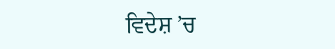ਵਿਦੇਸ਼ ’ਚ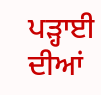ਪੜ੍ਹਾਈ ਦੀਆਂ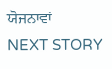ਯੋਜਨਾਵਾਂ
NEXT STORY